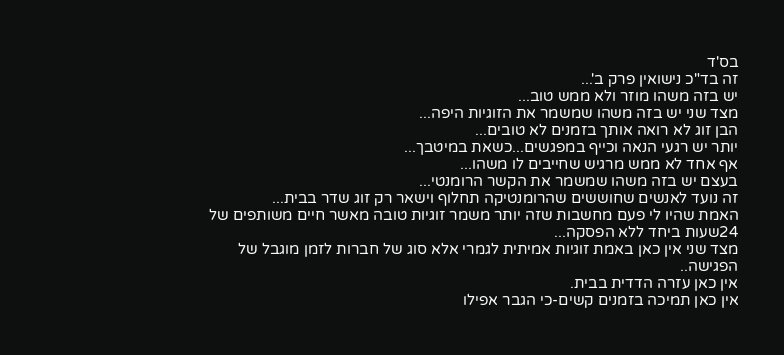בס'ד
זה בד"כ נישואין פרק ב'...
יש בזה משהו מוזר ולא ממש טוב...
מצד שני יש בזה משהו שמשמר את הזוגיות היפה...
הבן זוג לא רואה אותך בזמנים לא טובים...
יותר יש רגעי הנאה וכייף במפגשים...כשאת במיטבך...
אף אחד לא ממש מרגיש שחייבים לו משהו...
בעצם יש בזה משהו שמשמר את הקשר הרומנטי...
זה נועד לאנשים שחוששים שהרומנטיקה תחלוף וישאר רק זוג שדר בבית...
האמת שהיו לי פעם מחשבות שזה יותר משמר זוגיות טובה מאשר חיים משותפים של 24שעות ביחד ללא הפסקה...
מצד שני אין כאן באמת זוגיות אמיתית לגמרי אלא סוג של חברות לזמן מוגבל של הפגישה..
אין כאן עזרה הדדית בבית.
אין כאן תמיכה בזמנים קשים-כי הגבר אפילו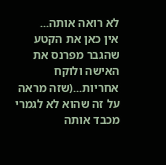לא רואה אותה...
אין כאן את הקטע שהגבר מפרנס את האישה ולוקח אחריות...(שזה מראה על זה שהוא לא לגמרי מכבד אותה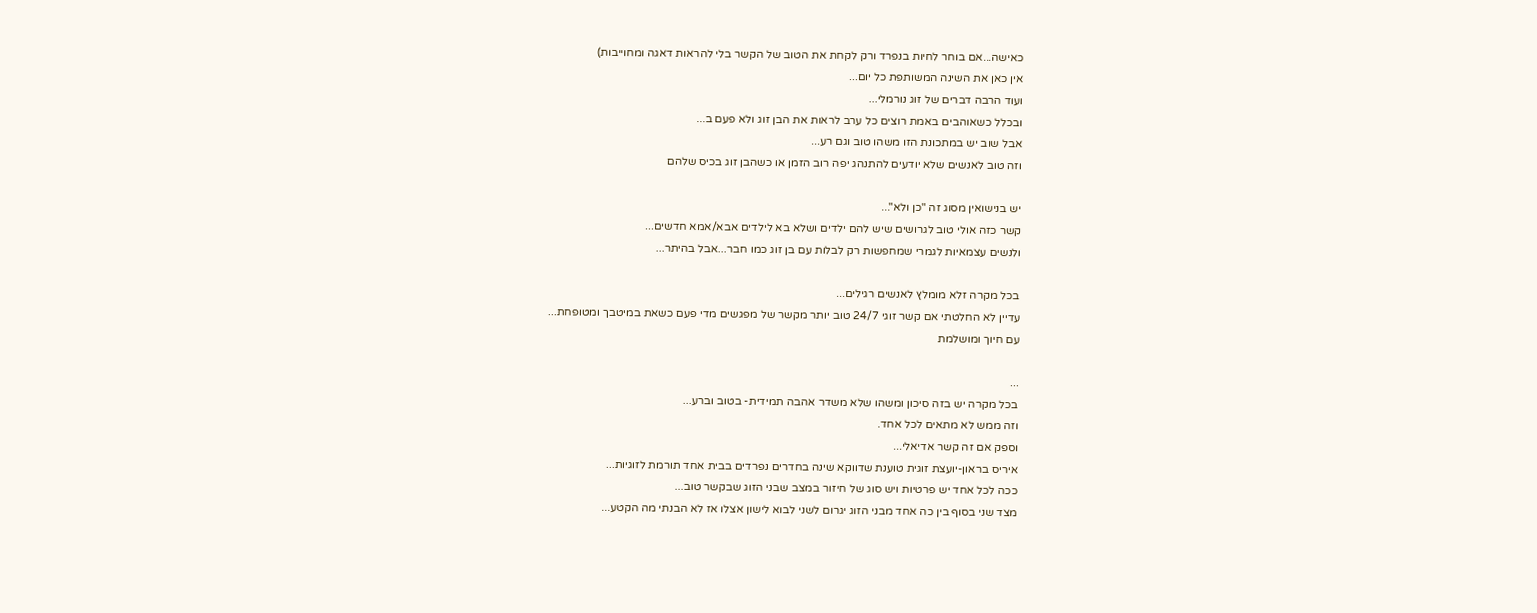כאישה...אם בוחר לחיות בנפרד ורק לקחת את הטוב של הקשר בלי להראות דאגה ומחוייבות)
אין כאן את השינה המשותפת כל יום...
ועוד הרבה דברים של זוג נורמלי...
ובכלל כשאוהבים באמת רוצים כל ערב לראות את הבן זוג ולא פעם ב...
אבל שוב יש במתכונת הזו משהו טוב וגם רע...
וזה טוב לאנשים שלא יודעים להתנהג יפה רוב הזמן או כשהבן זוג בכיס שלהם

יש בנישואין מסוג זה "כן ולא"...
קשר כזה אולי טוב לגרושים שיש להם ילדים ושלא בא לילדים אבא/אמא חדשים...
ולנשים עצמאיות לגמרי שמחפשות רק לבלות עם בן זוג כמו חבר...אבל בהיתר...

בכל מקרה זלא מומלץ לאנשים רגילים...
עדיין לא החלטתי אם קשר זוגי 24/7 טוב יותר מקשר של מפגשים מדי פעם כשאת במיטבך ומטופחת...
עם חיוך ומושלמת

...
בכל מקרה יש בזה סיכון ומשהו שלא משדר אהבה תמידית- בטוב וברע...
וזה ממש לא מתאים לכל אחד.
וספק אם זה קשר אדיאלי...
איריס בראון-יועצת זוגית טוענת שדווקא שינה בחדרים נפרדים בבית אחד תורמת לזוגיות...
ככה לכל אחד יש פרטיות ויש סוג של חיזור במצב שבני הזוג שבקשר טוב...
מצד שני בסוף בין כה אחד מבני הזוג יגרום לשני לבוא לישון אצלו אז לא הבנתי מה הקטע...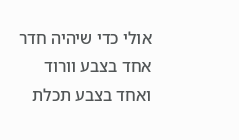אולי כדי שיהיה חדר אחד בצבע וורוד ואחד בצבע תכלת